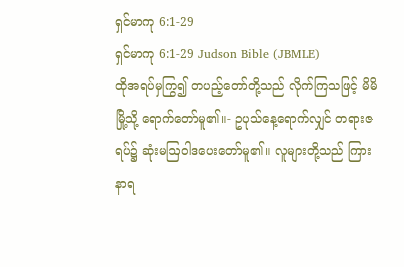ရှင်မာကု 6:1-29
ရှင်မာကု 6:1-29 Judson Bible (JBMLE)
ထိုအရပ်မှကြွ၍ တပည့်တော်တို့သည် လိုက်ကြသဖြင့် မိမိမြို့သို့ ရောက်တော်မူ၏။- ဥပုသ်နေ့ရောက်လျှင် တရားဇရပ်၌ ဆုံးမဩဝါဒပေးတော်မူ၏။ လူများတို့သည် ကြားနာရ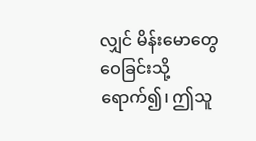လျှင် မိန်းမောတွေဝေခြင်းသို့ ရောက်၍၊ ဤသူ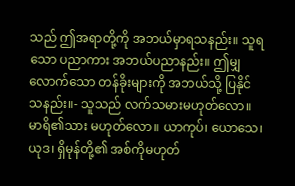သည် ဤအရာတို့ကို အဘယ်မှာရသနည်း။ သူရသော ပညာကား အဘယ်ပညာနည်း။ ဤမျှလောက်သော တန်ခိုးများကို အဘယ်သို့ ပြနိုင်သနည်း။- သူသည် လက်သမားမဟုတ်လော။ မာရိ၏သား မဟုတ်လော။ ယာကုပ်၊ ယောသေ၊ ယုဒ၊ ရှိမုန်တို့၏ အစ်ကိုမဟုတ်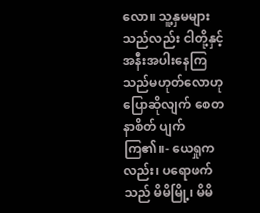လော။ သူ့နှမများသည်လည်း ငါတို့နှင့် အနီးအပါးနေကြသည်မဟုတ်လောဟု ပြောဆိုလျက် စေတနာစိတ် ပျက်ကြ၏။- ယေရှုကလည်း၊ ပရောဖက်သည် မိမိမြို့၊ မိမိ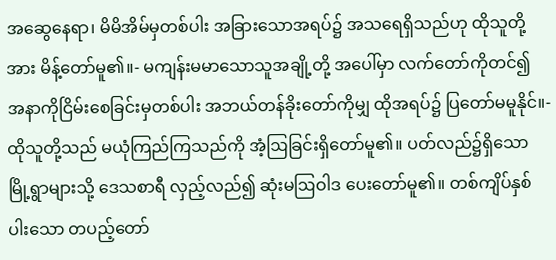အဆွေနေရာ၊ မိမိအိမ်မှတစ်ပါး အခြားသောအရပ်၌ အသရေရှိသည်ဟု ထိုသူတို့အား မိန့်တော်မူ၏။- မကျန်းမမာသောသူအချို့တို့ အပေါ်မှာ လက်တော်ကိုတင်၍ အနာကိုငြိမ်းစေခြင်းမှတစ်ပါး အဘယ်တန်ခိုးတော်ကိုမျှ ထိုအရပ်၌ ပြတော်မမူနိုင်။- ထိုသူတို့သည် မယုံကြည်ကြသည်ကို အံ့ဩခြင်းရှိတော်မူ၏။ ပတ်လည်၌ရှိသော မြို့ရွာများသို့ ဒေသစာရီ လှည့်လည်၍ ဆုံးမဩဝါဒ ပေးတော်မူ၏။ တစ်ကျိပ်နှစ်ပါးသော တပည့်တော်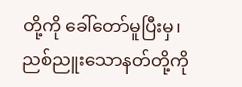တို့ကို ခေါ်တော်မူပြီးမှ၊ ညစ်ညူးသောနတ်တို့ကို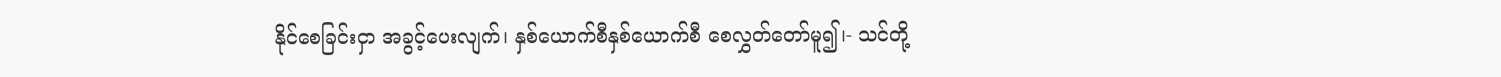နိုင်စေခြင်းငှာ အခွင့်ပေးလျက်၊ နှစ်ယောက်စီနှစ်ယောက်စီ စေလွှတ်တော်မူ၍၊- သင်တို့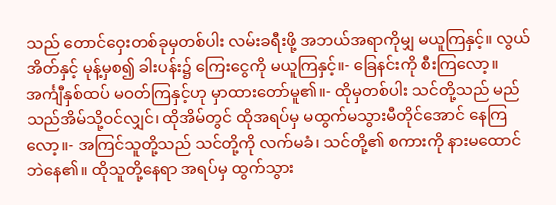သည် တောင်ဝှေးတစ်ခုမှတစ်ပါး လမ်းခရီးဖို့ အဘယ်အရာကိုမျှ မယူကြနှင့်။ လွယ်အိတ်နှင့် မုန့်မှစ၍ ခါးပန်း၌ ကြေးငွေကို မယူကြနှင့်။- ခြေနင်းကို စီးကြလော့။ အင်္ကျီနှစ်ထပ် မဝတ်ကြနှင့်ဟု မှာထားတော်မူ၏။- ထိုမှတစ်ပါး သင်တို့သည် မည်သည်အိမ်သို့ဝင်လျှင်၊ ထိုအိမ်တွင် ထိုအရပ်မှ မထွက်မသွားမီတိုင်အောင် နေကြလော့။- အကြင်သူတို့သည် သင်တို့ကို လက်မခံ၊ သင်တို့၏ စကားကို နားမထောင်ဘဲနေ၏။ ထိုသူတို့နေရာ အရပ်မှ ထွက်သွား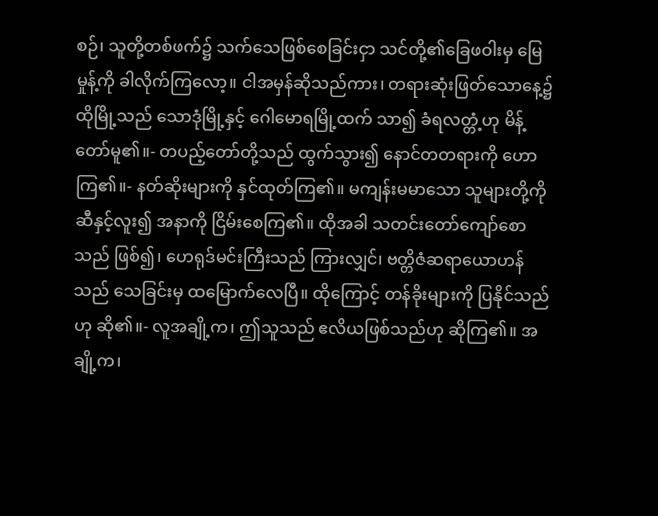စဉ်၊ သူတို့တစ်ဖက်၌ သက်သေဖြစ်စေခြင်းငှာ သင်တို့၏ခြေဖဝါးမှ မြေမှုန့်ကို ခါလိုက်ကြလော့။ ငါအမှန်ဆိုသည်ကား၊ တရားဆုံးဖြတ်သောနေ့၌ ထိုမြို့သည် သောဒုံမြို့နှင့် ဂေါမောရမြို့ထက် သာ၍ ခံရလတ္တံ့ဟု မိန့်တော်မူ၏။- တပည့်တော်တို့သည် ထွက်သွား၍ နောင်တတရားကို ဟောကြ၏။- နတ်ဆိုးများကို နှင်ထုတ်ကြ၏။ မကျန်းမမာသော သူများတို့ကို ဆီနှင့်လူး၍ အနာကို ငြိမ်းစေကြ၏။ ထိုအခါ သတင်းတော်ကျော်စောသည် ဖြစ်၍၊ ဟေရုဒ်မင်းကြီးသည် ကြားလျှင်၊ ဗတ္တိဇံဆရာယောဟန်သည် သေခြင်းမှ ထမြောက်လေပြီ။ ထိုကြောင့် တန်ခိုးများကို ပြနိုင်သည်ဟု ဆို၏။- လူအချို့က၊ ဤသူသည် ဧလိယဖြစ်သည်ဟု ဆိုကြ၏။ အချို့က၊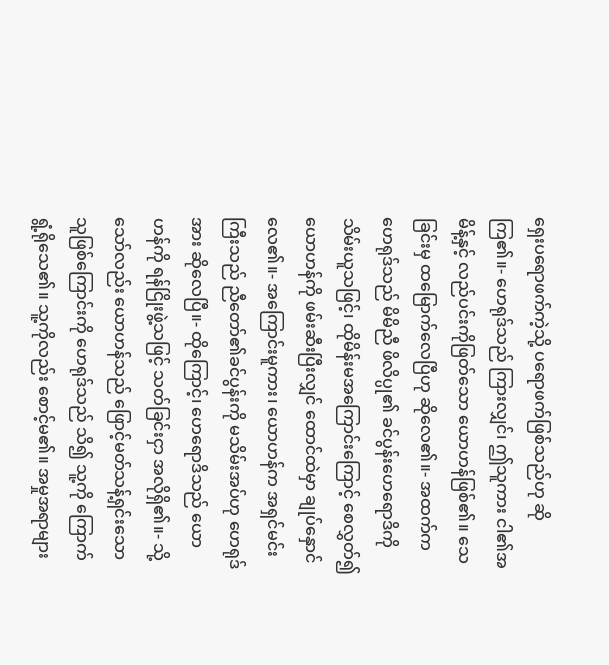ရှေးပရောဖက်ကဲ့သို့ ပရောဖက်ဖြစ်သည်ဟု ဆိုကြ၏။- ဟေရုဒ်သည် ကြားလျှင်၊ ဤသူကား ငါ၏အမိန့်နှင့် လည်ပင်းကိုဖြတ်သော ယောဟန်ဖြစ်၏။ သေခြင်းမှ ထမြောက်လေပြီဟု ဆိုလေ၏။- အထက်က ဟေရုဒ်သည် မိမိညီ ဖိလိပ္ပု၏ ခင်ပွန်းဟေရောဒိကို သိမ်းယူသဖြင့်၊ ထိုမိန်းမအကြောင်းကြောင့် စေလွှတ်၍ ယောဟန်ကို ဖမ်းဆီးပြီးလျှင် ထောင်ထဲမှာ ချုပ်နှောင်လေ၏။- အကြောင်းမူကား၊ ယောဟန်က အရှင်မင်းကြီးသည် ညီတော်၏ခင်ပွန်းကို မသိမ်းအပ်ဟု ဟေရုဒ်အား ဆိုလေပြီ။- ထိုကြောင့်၊ ဟေရောဒိသည် ယောဟန်ကို ရန်ငြိုးဖွဲ့သဖြင့် သတ်ခြင်းငှာ အလိုရှိ၏။- သို့သော်လည်း ယောဟန်သည် ဖြောင့်မတ်သန့်ရှင်းသောသူဖြစ်ကြောင်းကို ဟေရုဒ်သည် သိ၍ သူ့ကို ကြောက်ရွံ့ရိုသေ၏။ သူ့ကိုလည်း စောင့်မ၏။ အမှုအရာများ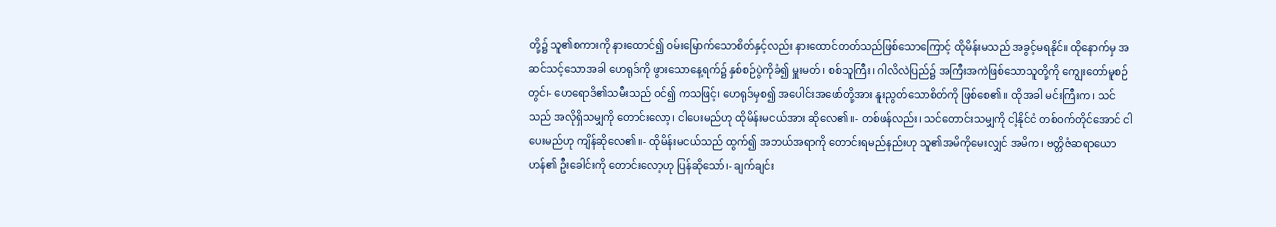တို့၌ သူ၏စကားကို နားထောင်၍ ဝမ်းမြောက်သောစိတ်နှင့်လည်း နားထောင်တတ်သည်ဖြစ်သောကြောင့် ထိုမိန်းမသည် အခွင့်မရနိုင်။ ထိုနောက်မှ အဆင်သင့်သောအခါ ဟေရုဒ်ကို ဖွားသောနေ့ရက်၌ နှစ်စဉ်ပွဲကိုခံ၍ မှူးမတ်၊ စစ်သူကြီး၊ ဂါလိလဲပြည်၌ အကြီးအကဲဖြစ်သောသူတို့ကို ကျွေးတော်မူစဉ်တွင်၊- ဟေရောဒိ၏သမီးသည် ဝင်၍ ကသဖြင့်၊ ဟေရုဒ်မှစ၍ အပေါင်းအဖော်တို့အား နူးညွတ်သောစိတ်ကို ဖြစ်စေ၏။ ထိုအခါ မင်းကြီးက၊ သင်သည် အလိုရှိသမျှကို တောင်းလော့၊ ငါပေးမည်ဟု ထိုမိန်းမငယ်အား ဆိုလေ၏။- တစ်ဖန်လည်း၊ သင်တောင်းသမျှကို ငါ့နိုင်ငံ တစ်ဝက်တိုင်အောင် ငါပေးမည်ဟု ကျိန်ဆိုလေ၏။- ထိုမိန်းမငယ်သည် ထွက်၍ အဘယ်အရာကို တောင်းရမည်နည်းဟု သူ၏အမိကိုမေးလျှင် အမိက၊ ဗတ္တိဇံဆရာယောဟန်၏ ဦးခေါင်းကို တောင်းလော့ဟု ပြန်ဆိုသော်၊- ချက်ချင်း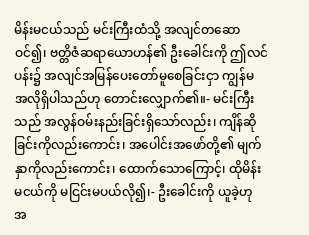မိန်းမငယ်သည် မင်းကြီးထံသို့ အလျင်တဆောဝင်၍၊ ဗတ္တိဇံဆရာယောဟန်၏ ဦးခေါင်းကို ဤလင်ပန်း၌ အလျင်အမြန်ပေးတော်မူစေခြင်းငှာ ကျွန်မ အလိုရှိပါသည်ဟု တောင်းလျှောက်၏။- မင်းကြီးသည် အလွန်ဝမ်းနည်းခြင်းရှိသော်လည်း၊ ကျိန်ဆိုခြင်းကိုလည်းကောင်း၊ အပေါင်းအဖော်တို့၏ မျက်နှာကိုလည်းကောင်း၊ ထောက်သောကြောင့်၊ ထိုမိန်းမငယ်ကို မငြင်းမပယ်လို၍၊- ဦးခေါင်းကို ယူခဲ့ဟု အ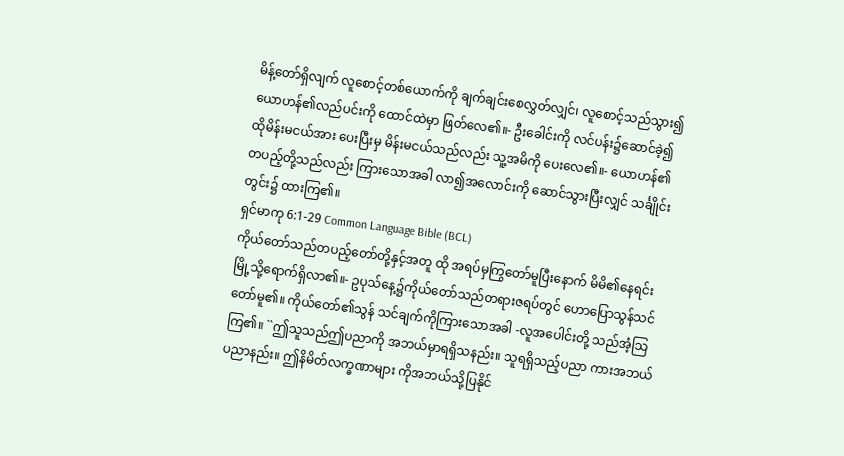မိန့်တော်ရှိလျက် လူစောင့်တစ်ယောက်ကို ချက်ချင်းစေလွှတ်လျှင်၊ လူစောင့်သည်သွား၍ ယောဟန်၏လည်ပင်းကို ထောင်ထဲမှာ ဖြတ်လေ၏။- ဦးခေါင်းကို လင်ပန်း၌ဆောင်ခဲ့၍ ထိုမိန်းမငယ်အား ပေးပြီးမှ မိန်းမငယ်သည်လည်း သူ့အမိကို ပေးလေ၏။- ယောဟန်၏တပည့်တို့သည်လည်း ကြားသောအခါ လာ၍အလောင်းကို ဆောင်သွားပြီးလျှင် သင်္ချိုင်းတွင်း၌ ထားကြ၏။
ရှင်မာကု 6:1-29 Common Language Bible (BCL)
ကိုယ်တော်သည်တပည့်တော်တို့နှင့်အတူ ထို အရပ်မှကြွတော်မူပြီးနောက် မိမိ၏နေရင်း မြို့သို့ရောက်ရှိလာ၏။- ဥပုသ်နေ့၌ကိုယ်တော်သည်တရားဇရပ်တွင် ဟောပြောသွန်သင်တော်မူ၏။ ကိုယ်တော်၏သွန် သင်ချက်ကိုကြားသောအခါ -လူအပေါင်းတို့ သည်အံ့သြကြ၏။ ``ဤသူသည်ဤပညာကို အဘယ်မှာရရှိသနည်း။ သူရရှိသည့်ပညာ ကားအဘယ်ပညာနည်း။ ဤနိမိတ်လက္ခဏာများ ကိုအဘယ်သို့ပြနိုင်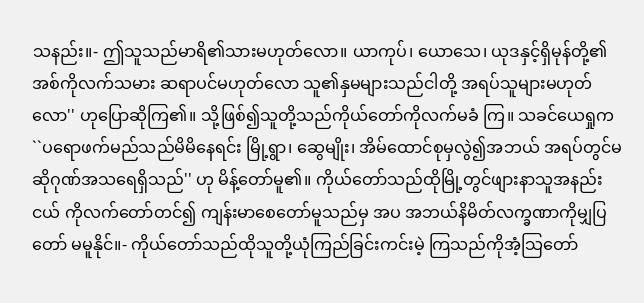သနည်း။- ဤသူသည်မာရိ၏သားမဟုတ်လော။ ယာကုပ်၊ ယောသေ၊ ယုဒနှင့်ရှိမုန်တို့၏အစ်ကိုလက်သမား ဆရာပင်မဟုတ်လော သူ၏နှမများသည်ငါတို့ အရပ်သူများမဟုတ်လော'' ဟုပြောဆိုကြ၏။ သို့ဖြစ်၍သူတို့သည်ကိုယ်တော်ကိုလက်မခံ ကြ။ သခင်ယေရှုက ``ပရောဖက်မည်သည်မိမိနေရင်း မြို့ရွာ၊ ဆွေမျိုး၊ အိမ်ထောင်စုမှလွဲ၍အဘယ် အရပ်တွင်မဆိုဂုဏ်အသရေရှိသည်'' ဟု မိန့်တော်မူ၏။ ကိုယ်တော်သည်ထိုမြို့တွင်ဖျားနာသူအနည်းငယ် ကိုလက်တော်တင်၍ ကျန်းမာစေတော်မူသည်မှ အပ အဘယ်နိမိတ်လက္ခဏာကိုမျှပြတော် မမူနိုင်။- ကိုယ်တော်သည်ထိုသူတို့ယုံကြည်ခြင်းကင်းမဲ့ ကြသည်ကိုအံ့သြတော်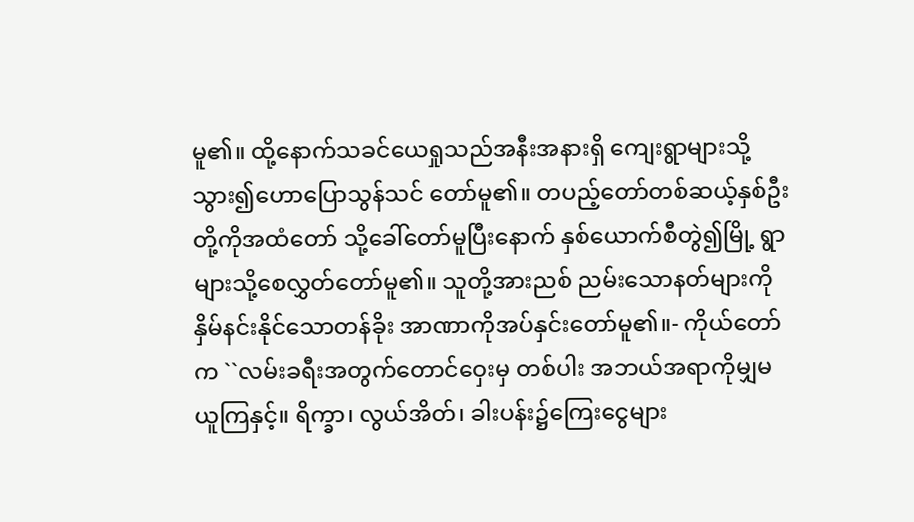မူ၏။ ထို့နောက်သခင်ယေရှုသည်အနီးအနားရှိ ကျေးရွာများသို့သွား၍ဟောပြောသွန်သင် တော်မူ၏။ တပည့်တော်တစ်ဆယ့်နှစ်ဦးတို့ကိုအထံတော် သို့ခေါ်တော်မူပြီးနောက် နှစ်ယောက်စီတွဲ၍မြို့ ရွာများသို့စေလွှတ်တော်မူ၏။ သူတို့အားညစ် ညမ်းသောနတ်များကိုနှိမ်နင်းနိုင်သောတန်ခိုး အာဏာကိုအပ်နှင်းတော်မူ၏။- ကိုယ်တော်က ``လမ်းခရီးအတွက်တောင်ဝှေးမှ တစ်ပါး အဘယ်အရာကိုမျှမယူကြနှင့်။ ရိက္ခာ၊ လွယ်အိတ်၊ ခါးပန်း၌ကြေးငွေများ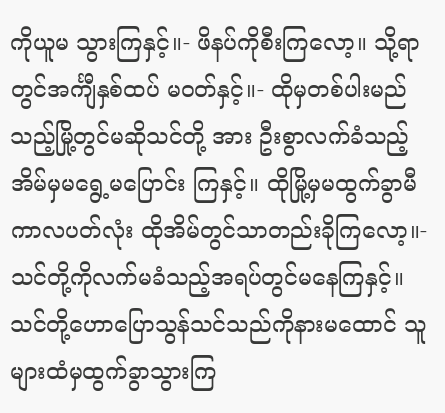ကိုယူမ သွားကြနှင့်။- ဖိနပ်ကိုစီးကြလော့။ သို့ရာတွင်အင်္ကျီနှစ်ထပ် မဝတ်နှင့်။- ထိုမှတစ်ပါးမည်သည့်မြို့တွင်မဆိုသင်တို့ အား ဦးစွာလက်ခံသည့်အိမ်မှမရွေ့မပြောင်း ကြနှင့်။ ထိုမြို့မှမထွက်ခွာမီကာလပတ်လုံး ထိုအိမ်တွင်သာတည်းခိုကြလော့။- သင်တို့ကိုလက်မခံသည့်အရပ်တွင်မနေကြနှင့်။ သင်တို့ဟောပြောသွန်သင်သည်ကိုနားမထောင် သူများထံမှထွက်ခွာသွားကြ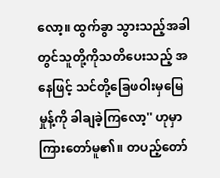လော့။ ထွက်ခွာ သွားသည့်အခါတွင်သူတို့ကိုသတိပေးသည့် အနေဖြင့် သင်တို့ခြေဖဝါးမှမြေမှုန့်ကို ခါချခဲ့ကြလော့'' ဟုမှာကြားတော်မူ၏။ တပည့်တော်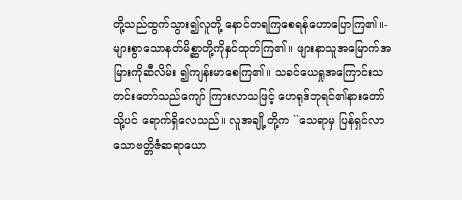တို့သည်ထွက်သွား၍လူတို့ နောင်တရကြစေရန်ဟောပြောကြ၏။- များစွာသောနတ်မိစ္ဆာတို့ကိုနှင်ထုတ်ကြ၏။ ဖျားနာသူအမြောက်အမြားကိုဆီလိမ်း ၍ကျန်းမာစေကြ၏။ သခင်ယေရှုအကြောင်းသတင်းတော်သည်ကျော် ကြားလာသဖြင့် ဟေရုဒ်ဘုရင်၏နားတော်သို့ပင် ရောက်ရှိလေသည်။ လူအချို့တို့က ``သေရာမှ ပြန်ရှင်လာသောဗတ္တိဇံဆရာယော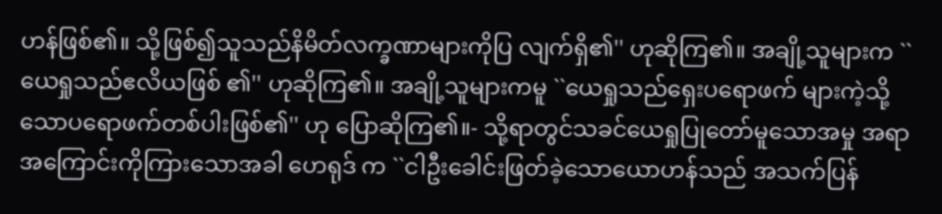ဟန်ဖြစ်၏။ သို့ဖြစ်၍သူသည်နိမိတ်လက္ခဏာများကိုပြ လျက်ရှိ၏'' ဟုဆိုကြ၏။ အချို့သူများက ``ယေရှုသည်ဧလိယဖြစ် ၏'' ဟုဆိုကြ၏။ အချို့သူများကမူ ``ယေရှုသည်ရှေးပရောဖက် များကဲ့သို့သောပရောဖက်တစ်ပါးဖြစ်၏'' ဟု ပြောဆိုကြ၏။- သို့ရာတွင်သခင်ယေရှုပြုတော်မူသောအမှု အရာအကြောင်းကိုကြားသောအခါ ဟေရုဒ် က ``ငါဦးခေါင်းဖြတ်ခဲ့သောယောဟန်သည် အသက်ပြန်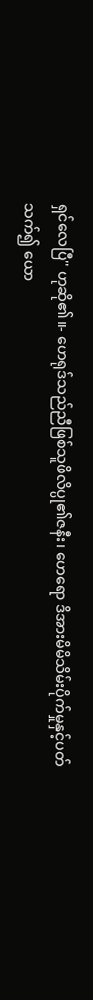ရှင်လေပြီ'' ဟုဆို၏။- ဟေရုဒ်သည်ညီဖြစ်သူဖိလိပ္ပု၏ဇနီး၊ ဟေရော ဒိအားမိမိသိမ်းပိုက်မှုနှင့်ပတ်သက်၍ ယော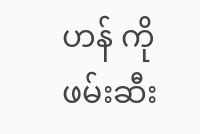ဟန် ကိုဖမ်းဆီး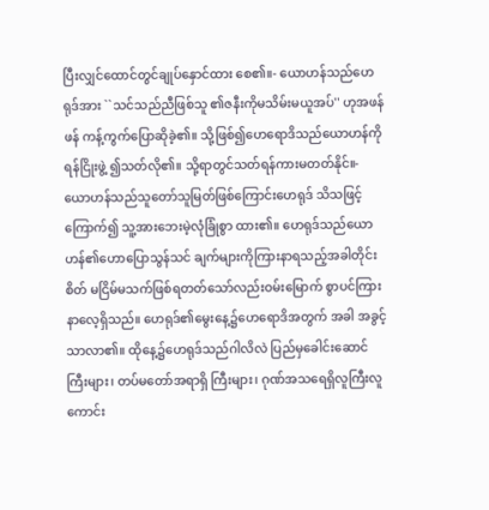ပြီးလျှင်ထောင်တွင်ချုပ်နှောင်ထား စေ၏။- ယောဟန်သည်ဟေရုဒ်အား ``သင်သည်ညီဖြစ်သူ ၏ဇနီးကိုမသိမ်းမယူအပ်'' ဟုအဖန်ဖန် ကန့်ကွက်ပြောဆိုခဲ့၏။ သို့ဖြစ်၍ဟေရောဒိသည်ယောဟန်ကိုရန်ငြိုးဖွဲ့ ၍သတ်လို၏။ သို့ရာတွင်သတ်ရန်ကားမတတ်နိုင်။- ယောဟန်သည်သူတော်သူမြတ်ဖြစ်ကြောင်းဟေရုဒ် သိသဖြင့်ကြောက်၍ သူ့အားဘေးမဲ့လုံခြုံစွာ ထား၏။ ဟေရုဒ်သည်ယောဟန်၏ဟောပြောသွန်သင် ချက်များကိုကြားနာရသည့်အခါတိုင်း စိတ် မငြိမ်မသက်ဖြစ်ရတတ်သော်လည်းဝမ်းမြောက် စွာပင်ကြားနာလေ့ရှိသည်။ ဟေရုဒ်၏မွေးနေ့၌ဟေရောဒိအတွက် အခါ အခွင့်သာလာ၏။ ထိုနေ့၌ဟေရုဒ်သည်ဂါလိလဲ ပြည်မှခေါင်းဆောင်ကြီးများ၊ တပ်မတော်အရာရှိ ကြီးများ၊ ဂုဏ်အသရေရှိလူကြီးလူကောင်း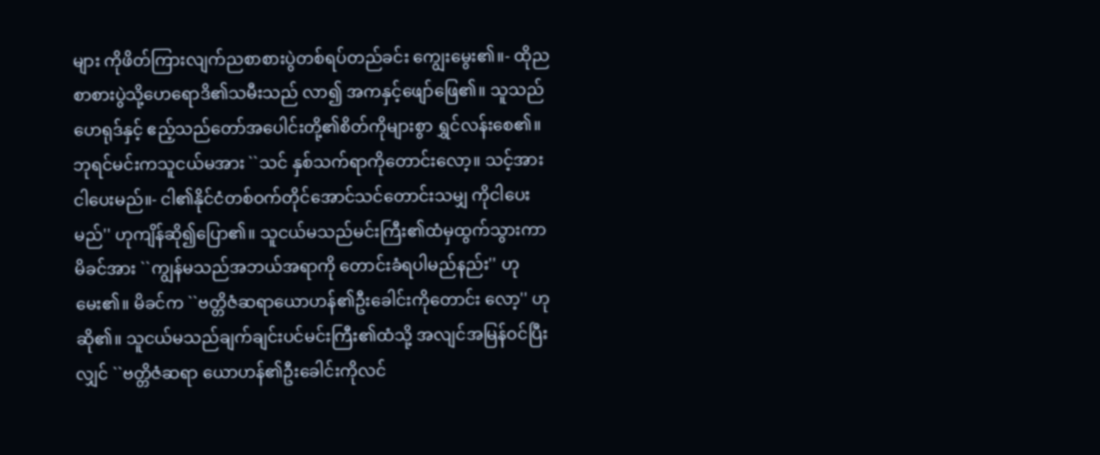များ ကိုဖိတ်ကြားလျက်ညစာစားပွဲတစ်ရပ်တည်ခင်း ကျွေးမွေး၏။- ထိုညစာစားပွဲသို့ဟေရောဒိ၏သမီးသည် လာ၍ အကနှင့်ဖျော်ဖြေ၏။ သူသည်ဟေရုဒ်နှင့် ဧည့်သည်တော်အပေါင်းတို့၏စိတ်ကိုများစွာ ရွှင်လန်းစေ၏။ ဘုရင်မင်းကသူငယ်မအား ``သင် နှစ်သက်ရာကိုတောင်းလော့။ သင့်အားငါပေးမည်။- ငါ၏နိုင်ငံတစ်ဝက်တိုင်အောင်သင်တောင်းသမျှ ကိုငါပေးမည်'' ဟုကျိန်ဆို၍ပြော၏။ သူငယ်မသည်မင်းကြီး၏ထံမှထွက်သွားကာ မိခင်အား ``ကျွန်မသည်အဘယ်အရာကို တောင်းခံရပါမည်နည်း'' ဟုမေး၏။ မိခင်က ``ဗတ္တိဇံဆရာယောဟန်၏ဦးခေါင်းကိုတောင်း လော့'' ဟုဆို၏။ သူငယ်မသည်ချက်ချင်းပင်မင်းကြီး၏ထံသို့ အလျင်အမြန်ဝင်ပြီးလျှင် ``ဗတ္တိဇံဆရာ ယောဟန်၏ဦးခေါင်းကိုလင်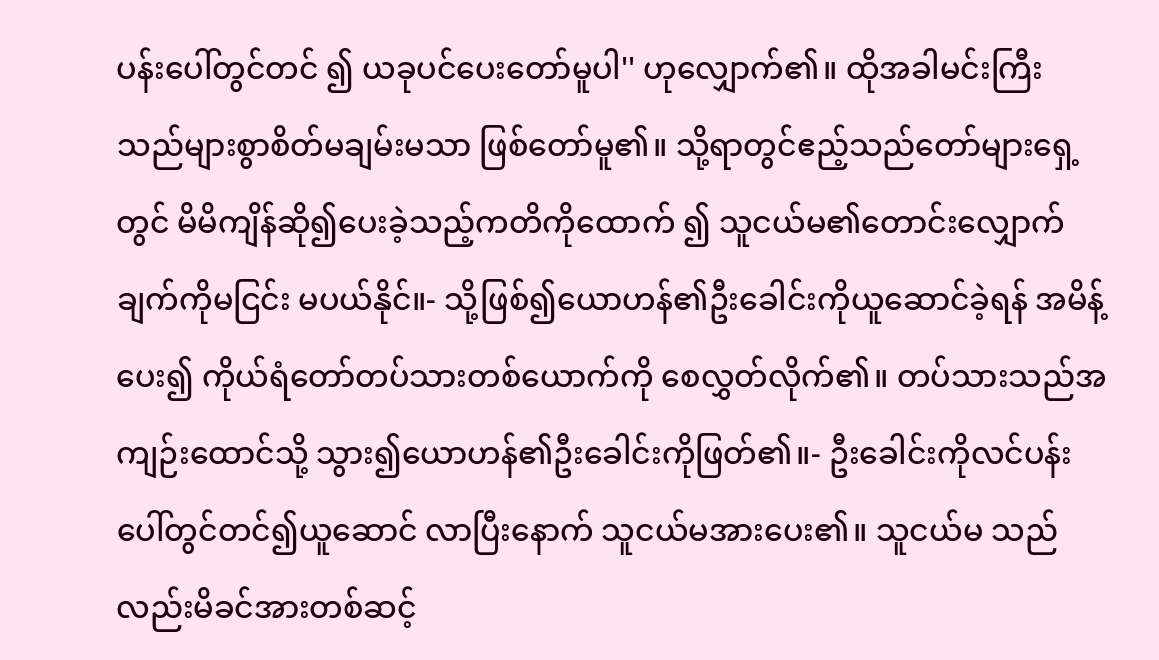ပန်းပေါ်တွင်တင် ၍ ယခုပင်ပေးတော်မူပါ'' ဟုလျှောက်၏။ ထိုအခါမင်းကြီးသည်များစွာစိတ်မချမ်းမသာ ဖြစ်တော်မူ၏။ သို့ရာတွင်ဧည့်သည်တော်များရှေ့ တွင် မိမိကျိန်ဆို၍ပေးခဲ့သည့်ကတိကိုထောက် ၍ သူငယ်မ၏တောင်းလျှောက်ချက်ကိုမငြင်း မပယ်နိုင်။- သို့ဖြစ်၍ယောဟန်၏ဦးခေါင်းကိုယူဆောင်ခဲ့ရန် အမိန့်ပေး၍ ကိုယ်ရံတော်တပ်သားတစ်ယောက်ကို စေလွှတ်လိုက်၏။ တပ်သားသည်အကျဉ်းထောင်သို့ သွား၍ယောဟန်၏ဦးခေါင်းကိုဖြတ်၏။- ဦးခေါင်းကိုလင်ပန်းပေါ်တွင်တင်၍ယူဆောင် လာပြီးနောက် သူငယ်မအားပေး၏။ သူငယ်မ သည်လည်းမိခင်အားတစ်ဆင့်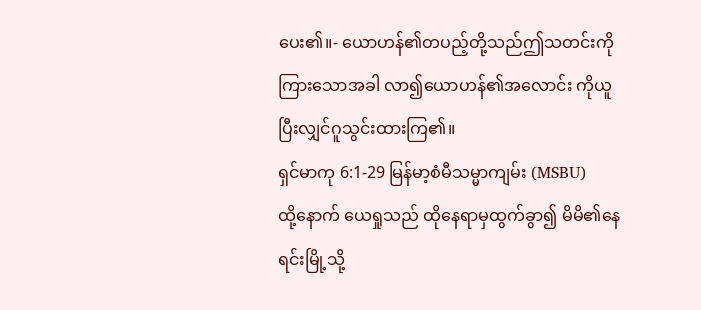ပေး၏။- ယောဟန်၏တပည့်တို့သည်ဤသတင်းကို ကြားသောအခါ လာ၍ယောဟန်၏အလောင်း ကိုယူပြီးလျှင်ဂူသွင်းထားကြ၏။
ရှင်မာကု 6:1-29 မြန်မာ့စံမီသမ္မာကျမ်း (MSBU)
ထို့နောက် ယေရှုသည် ထိုနေရာမှထွက်ခွာ၍ မိမိ၏နေရင်းမြို့သို့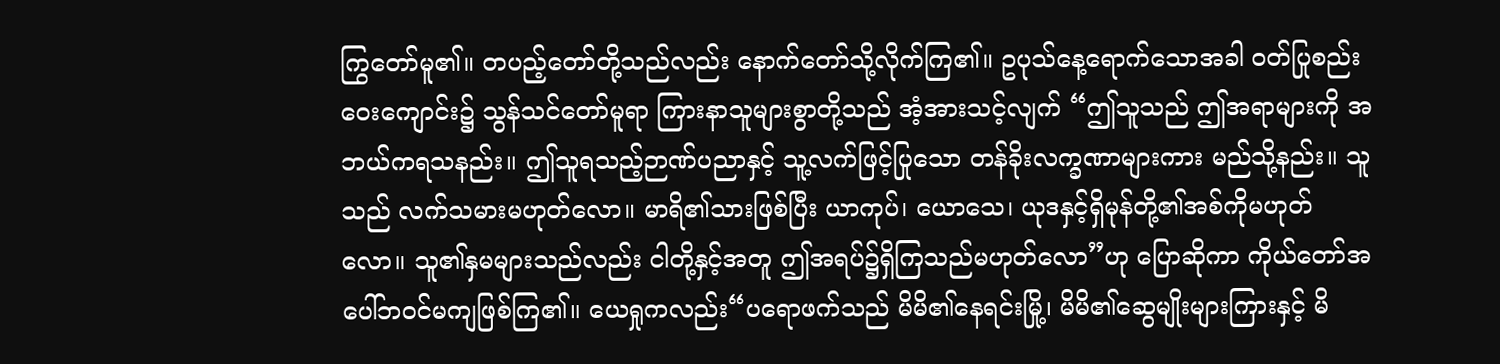ကြွတော်မူ၏။ တပည့်တော်တို့သည်လည်း နောက်တော်သို့လိုက်ကြ၏။ ဥပုသ်နေ့ရောက်သောအခါ ဝတ်ပြုစည်းဝေးကျောင်း၌ သွန်သင်တော်မူရာ ကြားနာသူများစွာတို့သည် အံ့အားသင့်လျက် “ဤသူသည် ဤအရာများကို အဘယ်ကရသနည်း။ ဤသူရသည့်ဉာဏ်ပညာနှင့် သူ့လက်ဖြင့်ပြုသော တန်ခိုးလက္ခဏာများကား မည်သို့နည်း။ သူသည် လက်သမားမဟုတ်လော။ မာရိ၏သားဖြစ်ပြီး ယာကုပ်၊ ယောသေ၊ ယုဒနှင့်ရှိမုန်တို့၏အစ်ကိုမဟုတ်လော။ သူ၏နှမများသည်လည်း ငါတို့နှင့်အတူ ဤအရပ်၌ရှိကြသည်မဟုတ်လော”ဟု ပြောဆိုကာ ကိုယ်တော်အပေါ်ဘဝင်မကျဖြစ်ကြ၏။ ယေရှုကလည်း“ပရောဖက်သည် မိမိ၏နေရင်းမြို့၊ မိမိ၏ဆွေမျိုးများကြားနှင့် မိ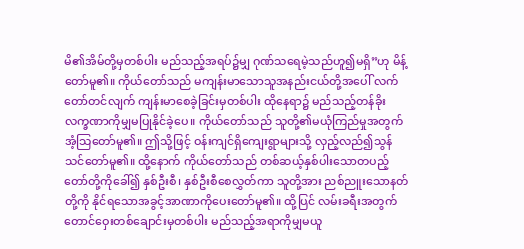မိ၏အိမ်တို့မှတစ်ပါး မည်သည့်အရပ်၌မျှ ဂုဏ်သရေမဲ့သည်ဟူ၍မရှိ”ဟု မိန့်တော်မူ၏။ ကိုယ်တော်သည် မကျန်းမာသောသူအနည်းငယ်တို့အပေါ် လက်တော်တင်လျက် ကျန်းမာစေခဲ့ခြင်းမှတစ်ပါး ထိုနေရာ၌ မည်သည့်တန်ခိုးလက္ခဏာကိုမျှမပြုနိုင်ခဲ့ပေ။ ကိုယ်တော်သည် သူတို့၏မယုံကြည်မှုအတွက် အံ့သြတော်မူ၏။ ဤသို့ဖြင့် ဝန်းကျင်ရှိကျေးရွာများသို့ လှည့်လည်၍သွန်သင်တော်မူ၏။ ထို့နောက် ကိုယ်တော်သည် တစ်ဆယ့်နှစ်ပါးသောတပည့်တော်တို့ကိုခေါ်၍ နှစ်ဦးစီ၊ နှစ်ဦးစီစေလွှတ်ကာ သူတို့အား ညစ်ညူးသောနတ်တို့ကို နိုင်ရသောအခွင့်အာဏာကိုပေးတော်မူ၏။ ထို့ပြင် လမ်းခရီးအတွက် တောင်ဝှေးတစ်ချောင်းမှတစ်ပါး မည်သည့်အရာကိုမျှမယူ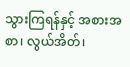သွားကြရန်နှင့် အစားအစာ၊ လွယ်အိတ်၊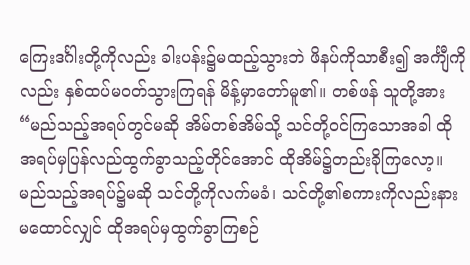ကြေးဒင်္ဂါးတို့ကိုလည်း ခါးပန်း၌မထည့်သွားဘဲ ဖိနပ်ကိုသာစီး၍ အင်္ကျီကိုလည်း နှစ်ထပ်မဝတ်သွားကြရန် မိန့်မှာတော်မူ၏။ တစ်ဖန် သူတို့အား“မည်သည့်အရပ်တွင်မဆို အိမ်တစ်အိမ်သို့ သင်တို့ဝင်ကြသောအခါ ထိုအရပ်မှပြန်လည်ထွက်ခွာသည့်တိုင်အောင် ထိုအိမ်၌တည်းခိုကြလော့။ မည်သည့်အရပ်၌မဆို သင်တို့ကိုလက်မခံ၊ သင်တို့၏စကားကိုလည်းနားမထောင်လျှင် ထိုအရပ်မှထွက်ခွာကြစဉ်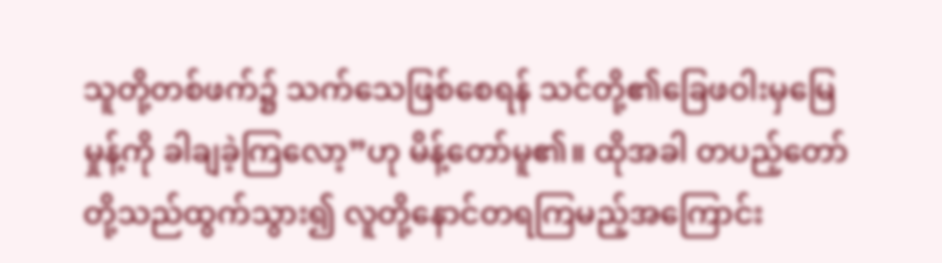သူတို့တစ်ဖက်၌ သက်သေဖြစ်စေရန် သင်တို့၏ခြေဖဝါးမှမြေမှုန့်ကို ခါချခဲ့ကြလော့”ဟု မိန့်တော်မူ၏။ ထိုအခါ တပည့်တော်တို့သည်ထွက်သွား၍ လူတို့နောင်တရကြမည့်အကြောင်း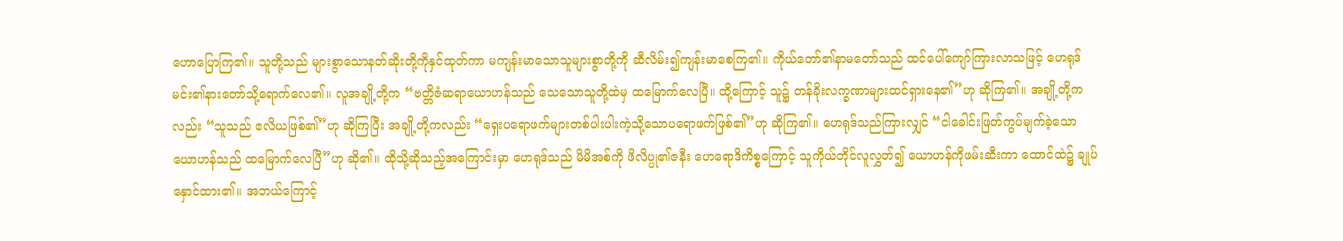ဟောပြောကြ၏။ သူတို့သည် များစွာသောနတ်ဆိုးတို့ကိုနှင်ထုတ်ကာ မကျန်းမာသောသူများစွာတို့ကို ဆီလိမ်း၍ကျန်းမာစေကြ၏။ ကိုယ်တော်၏နာမတော်သည် ထင်ပေါ်ကျော်ကြားလာသဖြင့် ဟေရုဒ်မင်း၏နားတော်သို့ရောက်လေ၏။ လူအချို့တို့က “ဗတ္တိဇံဆရာယောဟန်သည် သေသောသူတို့ထဲမှ ထမြောက်လေပြီ။ ထို့ကြောင့် သူ၌ တန်ခိုးလက္ခဏာများထင်ရှားနေ၏”ဟု ဆိုကြ၏။ အချို့တို့ကလည်း “သူသည် ဧလိယဖြစ်၏”ဟု ဆိုကြပြီး အချို့တို့ကလည်း “ရှေးပရောဖက်များတစ်ပါးပါးကဲ့သို့သောပရောဖက်ဖြစ်၏”ဟု ဆိုကြ၏။ ဟေရုဒ်သည်ကြားလျှင် “ငါခေါင်းဖြတ်ကွပ်မျက်ခဲ့သောယောဟန်သည် ထမြောက်လေပြီ”ဟု ဆို၏။ ထိုသို့ဆိုသည့်အကြောင်းမှာ ဟေရုဒ်သည် မိမိအစ်ကို ဖိလိပ္ပု၏ဇနီး ဟေရောဒိကိစ္စကြောင့် သူကိုယ်တိုင်လူလွှတ်၍ ယောဟန်ကိုဖမ်းဆီးကာ ထောင်ထဲ၌ ချုပ်နှောင်ထား၏။ အဘယ်ကြောင့်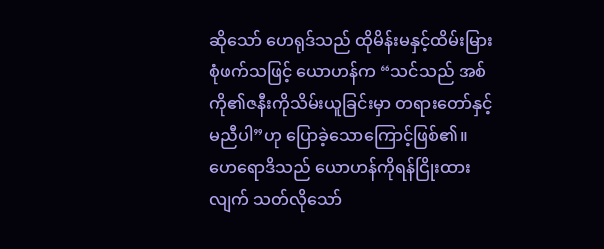ဆိုသော် ဟေရုဒ်သည် ထိုမိန်းမနှင့်ထိမ်းမြားစုံဖက်သဖြင့် ယောဟန်က “သင်သည် အစ်ကို၏ဇနီးကိုသိမ်းယူခြင်းမှာ တရားတော်နှင့်မညီပါ”ဟု ပြောခဲ့သောကြောင့်ဖြစ်၏။ ဟေရောဒိသည် ယောဟန်ကိုရန်ငြိုးထားလျက် သတ်လိုသော်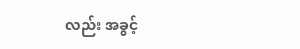လည်း အခွင့်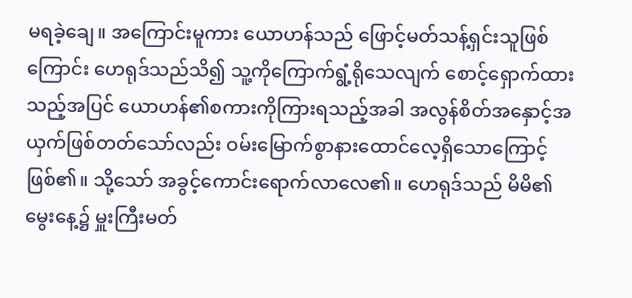မရခဲ့ချေ။ အကြောင်းမူကား ယောဟန်သည် ဖြောင့်မတ်သန့်ရှင်းသူဖြစ်ကြောင်း ဟေရုဒ်သည်သိ၍ သူ့ကိုကြောက်ရွံ့ရိုသေလျက် စောင့်ရှောက်ထားသည့်အပြင် ယောဟန်၏စကားကိုကြားရသည့်အခါ အလွန်စိတ်အနှောင့်အယှက်ဖြစ်တတ်သော်လည်း ဝမ်းမြောက်စွာနားထောင်လေ့ရှိသောကြောင့်ဖြစ်၏။ သို့သော် အခွင့်ကောင်းရောက်လာလေ၏။ ဟေရုဒ်သည် မိမိ၏မွေးနေ့၌ မှူးကြီးမတ်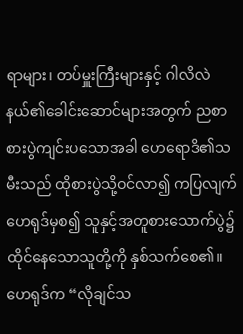ရာများ၊ တပ်မှူးကြီးများနှင့် ဂါလိလဲနယ်၏ခေါင်းဆောင်များအတွက် ညစာစားပွဲကျင်းပသောအခါ ဟေရောဒိ၏သမီးသည် ထိုစားပွဲသို့ဝင်လာ၍ ကပြလျက် ဟေရုဒ်မှစ၍ သူနှင့်အတူစားသောက်ပွဲ၌ထိုင်နေသောသူတို့ကို နှစ်သက်စေ၏။ ဟေရုဒ်က “လိုချင်သ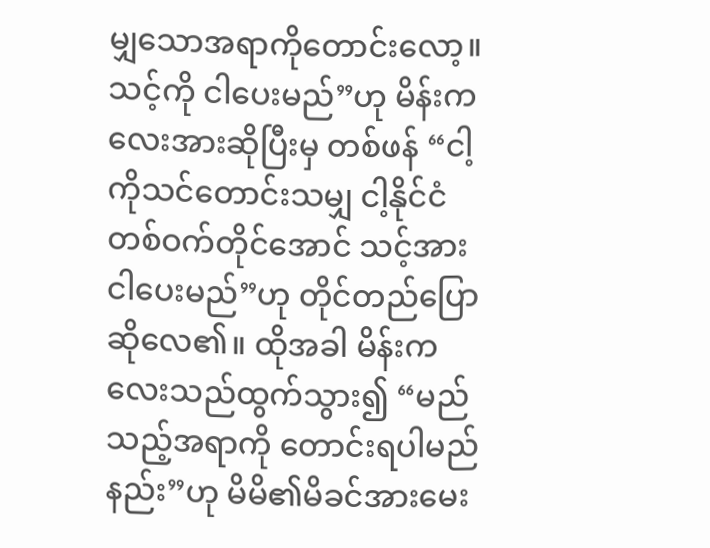မျှသောအရာကိုတောင်းလော့။ သင့်ကို ငါပေးမည်”ဟု မိန်းကလေးအားဆိုပြီးမှ တစ်ဖန် “ငါ့ကိုသင်တောင်းသမျှ ငါ့နိုင်ငံတစ်ဝက်တိုင်အောင် သင့်အား ငါပေးမည်”ဟု တိုင်တည်ပြောဆိုလေ၏။ ထိုအခါ မိန်းကလေးသည်ထွက်သွား၍ “မည်သည့်အရာကို တောင်းရပါမည်နည်း”ဟု မိမိ၏မိခင်အားမေး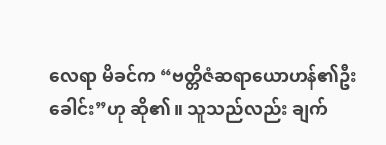လေရာ မိခင်က “ဗတ္တိဇံဆရာယောဟန်၏ဦးခေါင်း”ဟု ဆို၏။ သူသည်လည်း ချက်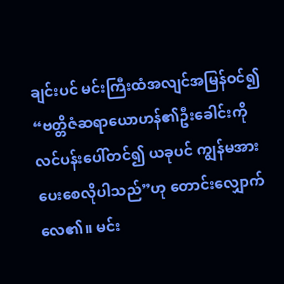ချင်းပင် မင်းကြီးထံအလျင်အမြန်ဝင်၍ “ဗတ္တိဇံဆရာယောဟန်၏ဦးခေါင်းကို လင်ပန်းပေါ်တင်၍ ယခုပင် ကျွန်မအားပေးစေလိုပါသည်”ဟု တောင်းလျှောက်လေ၏။ မင်း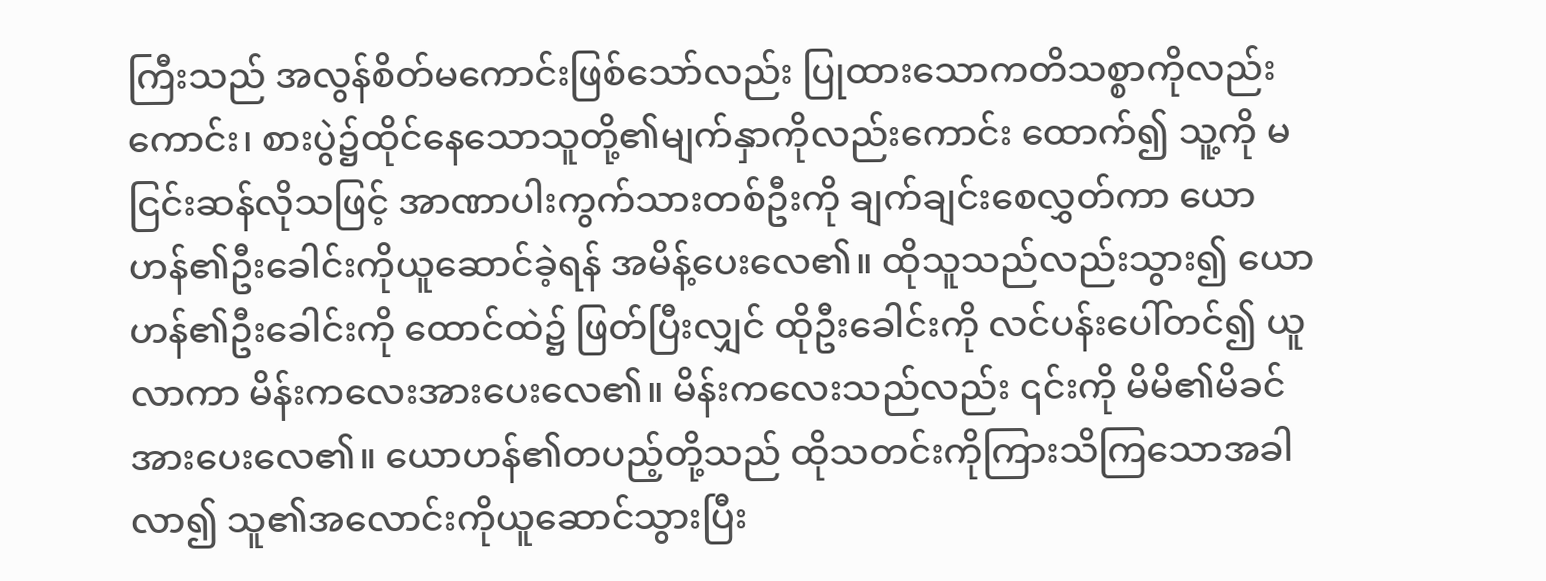ကြီးသည် အလွန်စိတ်မကောင်းဖြစ်သော်လည်း ပြုထားသောကတိသစ္စာကိုလည်းကောင်း၊ စားပွဲ၌ထိုင်နေသောသူတို့၏မျက်နှာကိုလည်းကောင်း ထောက်၍ သူ့ကို မငြင်းဆန်လိုသဖြင့် အာဏာပါးကွက်သားတစ်ဦးကို ချက်ချင်းစေလွှတ်ကာ ယောဟန်၏ဦးခေါင်းကိုယူဆောင်ခဲ့ရန် အမိန့်ပေးလေ၏။ ထိုသူသည်လည်းသွား၍ ယောဟန်၏ဦးခေါင်းကို ထောင်ထဲ၌ ဖြတ်ပြီးလျှင် ထိုဦးခေါင်းကို လင်ပန်းပေါ်တင်၍ ယူလာကာ မိန်းကလေးအားပေးလေ၏။ မိန်းကလေးသည်လည်း ၎င်းကို မိမိ၏မိခင်အားပေးလေ၏။ ယောဟန်၏တပည့်တို့သည် ထိုသတင်းကိုကြားသိကြသောအခါ လာ၍ သူ၏အလောင်းကိုယူဆောင်သွားပြီး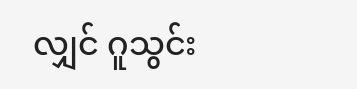လျှင် ဂူသွင်း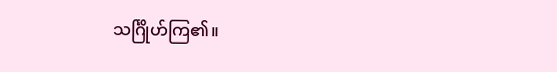သင်္ဂြိုဟ်ကြ၏။